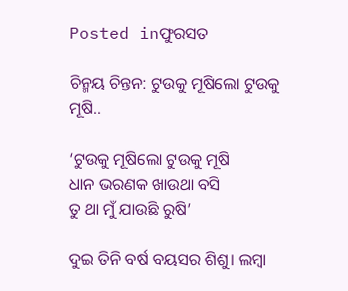Posted inଫୁରସତ

ଚିନ୍ମୟ ଚିନ୍ତନ: ଟୁଉକୁ ମୂଷିଲୋ ଟୁଉକୁ ମୂଷି..

‘ଟୁଉକୁ ମୂଷିଲୋ ଟୁଉକୁ ମୂଷି
ଧାନ ଭରଣକ ଖାଉଥା ବସି
ତୁ ଥା ମୁଁ ଯାଉଛି ରୁଷି’

ଦୁଇ ତିନି ବର୍ଷ ବୟସର ଶିଶୁ। ଲମ୍ବା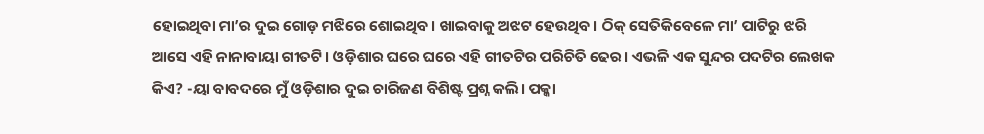ହୋଇଥିବା ମା’ର ଦୁଇ ଗୋଡ଼ ମଝିରେ ଶୋଇଥିବ। ଖାଇବାକୁ ଅଝଟ ହେଉଥିବ। ଠିକ୍‌ ସେତିକିବେଳେ ମା’ ପାଟିରୁ ଝରି ଆସେ ଏହି ନାନାବାୟା ଗୀତଟି। ଓଡ଼ିଶାର ଘରେ ଘରେ ଏହି ଗୀତଟିର ପରିଚିତି ଢେର। ଏଭଳି ଏକ ସୁନ୍ଦର ପଦଟିର ଲେଖକ କିଏ? -ୟା ବାବଦରେ ମୁଁ ଓଡ଼ିଶାର ଦୁଇ ଚାରିଜଣ ବିଶିଷ୍ଟ ପ୍ରଶ୍ନ କଲି। ପକ୍କା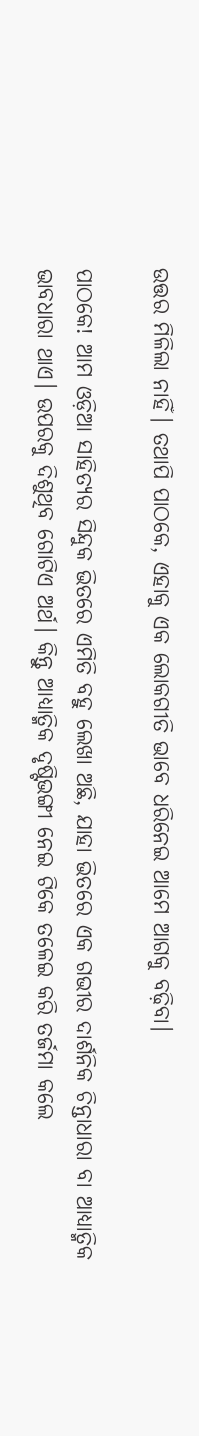ଉତ୍ତର ମିଳିଲା ନାହିଁ। ତଥାପି ପାଠକେ, ଏହାକୁ ଏକ ଲୋକଗୀତି ଭାବେ ଧରିନେଇ ଆମେ ଆଗକୁ ବଢ଼ିବା।

ପାଠକେ! ଆମ ଓଡ଼ିଆ ସାହିତ୍ୟର ସିନ୍ଦୁକ ଭିତରେ ଏମିତି ବହୁ ଲେଖା ଅଛି, ଯାହା ଭିତରେ ଏକ ଗଭୀର ଦାର୍ଶନିକ ଚିନ୍ତାଧାରା ବା ଆଧ୍ୟାତ୍ମିକ ଭାବଧାରା ଥାଏ। ଉପରକୁ ଦିଶୁଥିବ ଗୋଟିଏ ଅର୍ଥ। କିନ୍ତୁ ଆଧ୍ୟାତ୍ମିକ ଦୃଷ୍ଟିଭଙ୍ଗୀ ନେଇ ଟିକେ ତଳେଇ କରି ତର୍ଜମା କଲେ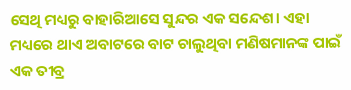ସେଥି ମଧ୍ୟରୁ ବାହାରିଆସେ ସୁନ୍ଦର ଏକ ସନ୍ଦେଶ। ଏହା ମଧ୍ୟରେ ଥାଏ ଅବାଟରେ ବାଟ ଚାଲୁଥିବା ମଣିଷମାନଙ୍କ ପାଇଁ ଏକ ତୀବ୍ର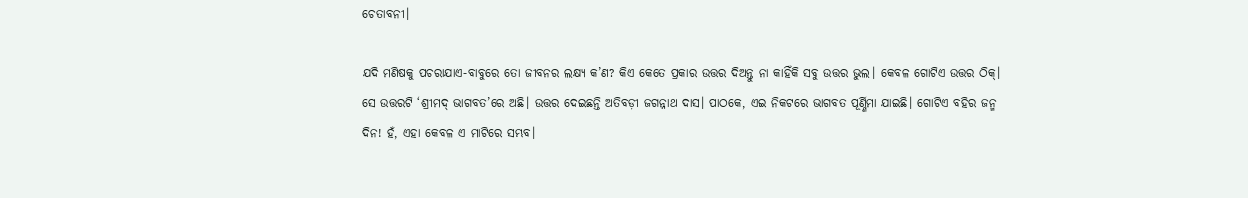ଚେତାବନୀ।

ଯଦି ମଣିଷକୁ ପଚରାଯାଏ-ବାବୁରେ ତୋ ଜୀବନର ଲକ୍ଷ୍ୟ କ’ଣ? କିଏ କେତେ ପ୍ରକାର ଉତ୍ତର ଦିଅନ୍ତୁ ନା କାହିଁକି ସବୁ ଉତ୍ତର ଭୁଲ। କେବଳ ଗୋଟିଏ ଉତ୍ତର ଠିକ୍‌। ସେ ଉତ୍ତରଟି ‘ଶ୍ରୀମଦ୍‌ ଭାଗବତ’ରେ ଅଛି। ଉତ୍ତର ଦେଇଛନ୍ତି ଅତିବଡ଼ୀ ଜଗନ୍ନାଥ ଦାସ। ପାଠକେ, ଏଇ ନିକଟରେ ଭାଗବତ ପୂର୍ଣ୍ଣିମା ଯାଇଛି। ଗୋଟିଏ ବହିର ଜନ୍ମ ଦିନ! ହଁ, ଏହା କେବଳ ଏ ମାଟିରେ ସମ୍ଭବ।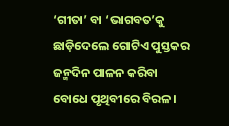‘ଗୀତା’ ବା ‘ଭାଗବତ’କୁ ଛାଡ଼ିଦେଲେ ଗୋଟିଏ ପୁସ୍ତକର ଜନ୍ମଦିନ ପାଳନ କରିବା ବୋଧେ ପୃଥିବୀରେ ବିରଳ।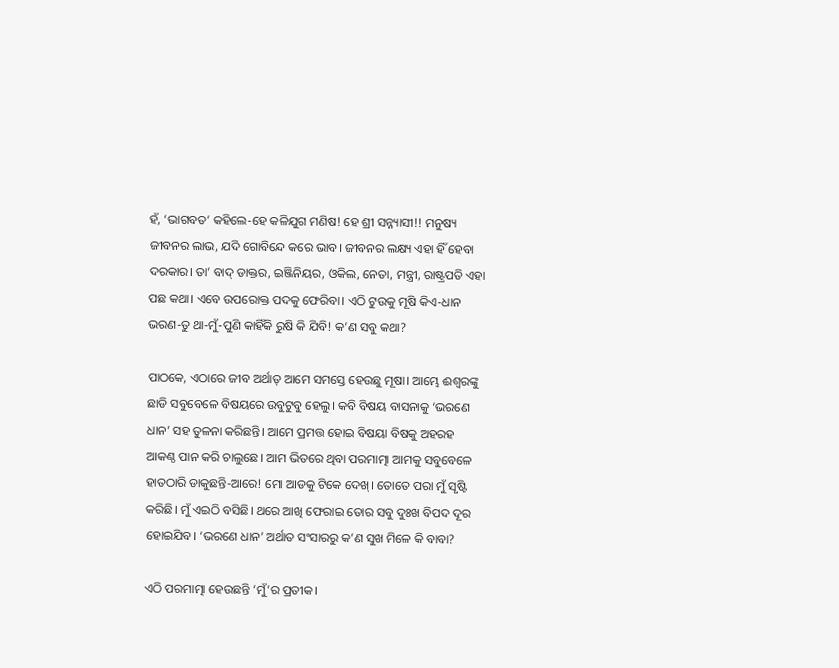ହଁ, ‘ଭାଗବତ’ କହିଲେ-ହେ କଳିଯୁଗ ମଣିଷ! ହେ ଶ୍ରୀ ସନ୍ନ୍ୟାସୀ!! ମନୁଷ୍ୟ ଜୀବନର ଲାଭ, ଯଦି ଗୋବିନ୍ଦେ କରେ ଭାବ। ଜୀବନର ଲକ୍ଷ୍ୟ ଏହା ହିଁ ହେବା ଦରକାର। ତା’ ବାଦ୍‌ ଡାକ୍ତର, ଇଞ୍ଜିନିୟର, ଓକିଲ, ନେତା, ମନ୍ତ୍ରୀ, ରାଷ୍ଟ୍ରପତି ଏହା ପଛ କଥା। ଏବେ ଉପରୋକ୍ତ ପଦକୁ ଫେରିବା। ଏଠି ଟୁଉକୁ ମୂଷି କିଏ-ଧାନ ଭରଣ-ତୁ ଥା-ମୁଁ-ପୁଣି କାହିଁକି ରୁଷି କି ଯିବି! କ’ଣ ସବୁ କଥା?

ପାଠକେ, ଏଠାରେ ଜୀବ ଅର୍ଥାତ୍‌ ଆମେ ସମସ୍ତେ ହେଉଛୁ ମୂଷା। ଆମ୍ଭେ ଈଶ୍ୱରଙ୍କୁ ଛାଡି ସବୁବେଳେ ବିଷୟରେ ଉବୁଟୁବୁ ହେଲୁ। କବି ବିଷୟ ବାସନାକୁ ‘ଭରଣେ ଧାନ’ ସହ ତୁଳନା କରିଛନ୍ତି। ଆମେ ପ୍ରମତ୍ତ ହୋଇ ବିଷୟା ବିଷକୁ ଅହରହ ଆକଣ୍ଠ ପାନ କରି ଚାଲୁଛେ। ଆମ ଭିତରେ ଥିବା ପରମାତ୍ମା ଆମକୁ ସବୁବେଳେ ହାତଠାରି ଡାକୁଛନ୍ତି-ଆରେ! ମୋ ଆଡକୁ ଟିକେ ଦେଖ୍‌। ତୋତେ ପରା ମୁଁ ସୃଷ୍ଟି କରିଛି। ମୁଁ ଏଇଠି ବସିଛି। ଥରେ ଆଖି ଫେରାଇ ତୋର ସବୁ ଦୁଃଖ ବିପଦ ଦୂର ହୋଇଯିବ। ‘ଭରଣେ ଧାନ’ ଅର୍ଥାତ ସଂସାରରୁ କ’ଣ ସୁଖ ମିଳେ କି ବାବା?

ଏଠି ପରମାତ୍ମା ହେଉଛନ୍ତି ‘ମୁଁ’ର ପ୍ରତୀକ।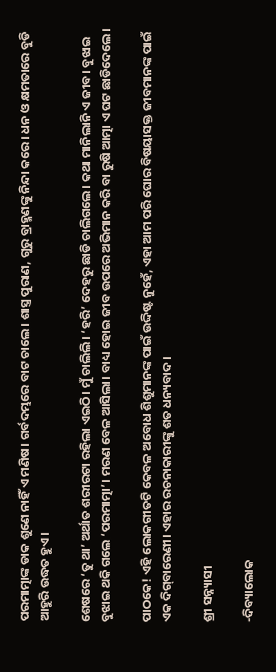ପରମାତ୍ମାଙ୍କ ଡାକ ଶୁଣେ ନାହିଁ ଏ ମଣିଷ। ଗର୍ବଦମ୍ଭରେ ବାଟ ଚାଲେ। ଶାସ୍ତ୍ର ପୁରାଣ, ଗୁରୁ ବ୍ରାହ୍ମଣଙ୍କୁ ନିନ୍ଦା କରେ। ଧନ ଓ କ୍ଷମତାରେ ବୁଡି ଆହୁରି ଉଦ୍ଧତ ହୁଏ।

ଶେଷରେ ‘ତୁ ଥା’ ଅର୍ଥାତ ଶରୀରଟା ରହିଲା ଏଇଠି। ମୁଁ ଚାଲିଲି। ‘ହରି’ ଦେହରୁ ଛାଡି ଚାଲିଗଲେ। କଥା ମାନିଲାନି ଏ ଜୀବ। ବୁଝାଇ ବୁଝାଇ ଥକି ଗଲେ ‘ପରମାତ୍ମା’। ମରଣ ବେଳ ଆସିଲା। ବାଧ୍ୟ ହୋଇ ଜୀବ ଉପରେ ଅଭିମାନ କରି ବା ରୁଷି ଆତ୍ମା ଏ ଘଟ ଛାଡିଦେଲେ।

ପାଠକେ! ଏହି ଲୋକଗୀତଟି କେବଳ ଅବୋଧ ଶିଶୁମାନଙ୍କ ପାଇଁ ଉଦ୍ଦିଷ୍ଟ ନୁହେଁ, ଏହା ଆମ ପରି ଘୋର ବିଷୟାସକ୍ତ ଜୀବମାନଙ୍କ ପାଇଁ ଏକ ଦିଗ୍‌ବାରେଣୀ। ଏହାର ରଚନାକାରୀଙ୍କୁ ଶତ ଧନ୍ୟବାଦ।

ଶ୍ରୀ ସନ୍ନ୍ୟାସୀ

-ଦିବ୍ୟାଲୋକ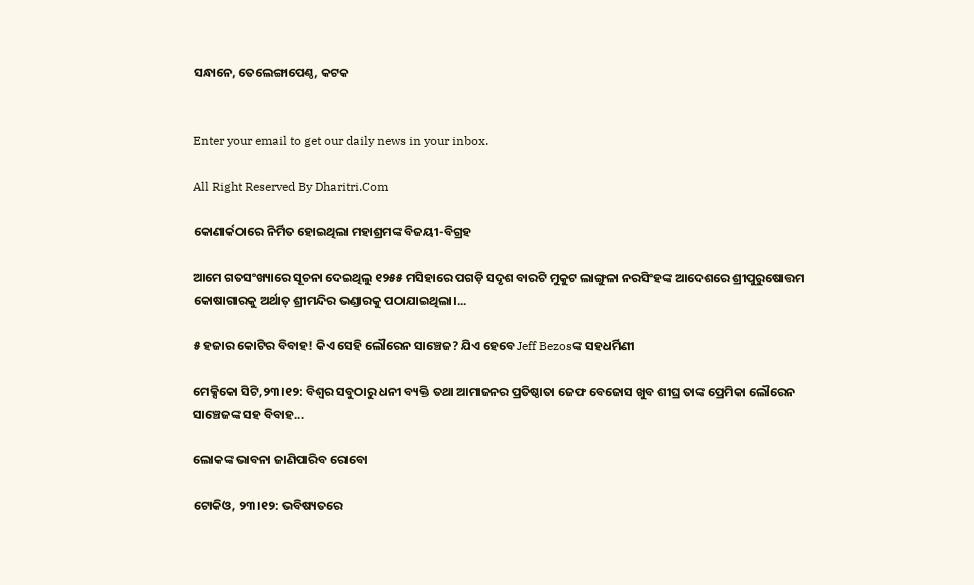ସନ୍ଧାନେ, ତେଲେଙ୍ଗାପେଣ୍ଠ, କଟକ


Enter your email to get our daily news in your inbox.

All Right Reserved By Dharitri.Com

କୋଣାର୍କଠାରେ ନିର୍ମିତ ହୋଇଥିଲା ମହାଶ୍ରମଙ୍କ ବିଜୟୀ-ବିଗ୍ରହ

ଆମେ ଗତସଂଖ୍ୟାରେ ସୂଚନା ଦେଇଥିଲୁ ୧୨୫୫ ମସିହାରେ ପଗଡ଼ି ସଦୃଶ ବାରଟି ମୁକୁଟ ଲାଙ୍ଗୁଳା ନରସିଂହଙ୍କ ଆଦେଶରେ ଶ୍ରୀପୁରୁଷୋତ୍ତମ କୋଷାଗାରକୁ ଅର୍ଥାତ୍‌ ଶ୍ରୀମନ୍ଦିର ଭଣ୍ଡାରକୁ ପଠାଯାଇଥିଲା।...

୫ ହଜାର କୋଟିର ବିବାହ! କିଏ ସେହି ଲୌରେନ ସାଞ୍ଚେଜ? ଯିଏ ହେବେ Jeff Bezosଙ୍କ ସହଧର୍ମିଣୀ

ମେକ୍ସିକୋ ସିଟି,୨୩।୧୨: ବିଶ୍ୱର ସବୁଠାରୁ ଧନୀ ବ୍ୟକ୍ତି ତଥା ଆମାଜନର ପ୍ରତିଷ୍ଠାତା ଜେଫ ବେଜୋସ ଖୁବ ଶୀଘ୍ର ତାଙ୍କ ପ୍ରେମିକା ଲୌରେନ ସାଞ୍ଚେଜଙ୍କ ସହ ବିବାହ...

ଲୋକଙ୍କ ଭାବନା ଜାଣିପାରିବ ରୋବୋ

ଟୋକିଓ, ୨୩।୧୨: ଭବିଷ୍ୟତରେ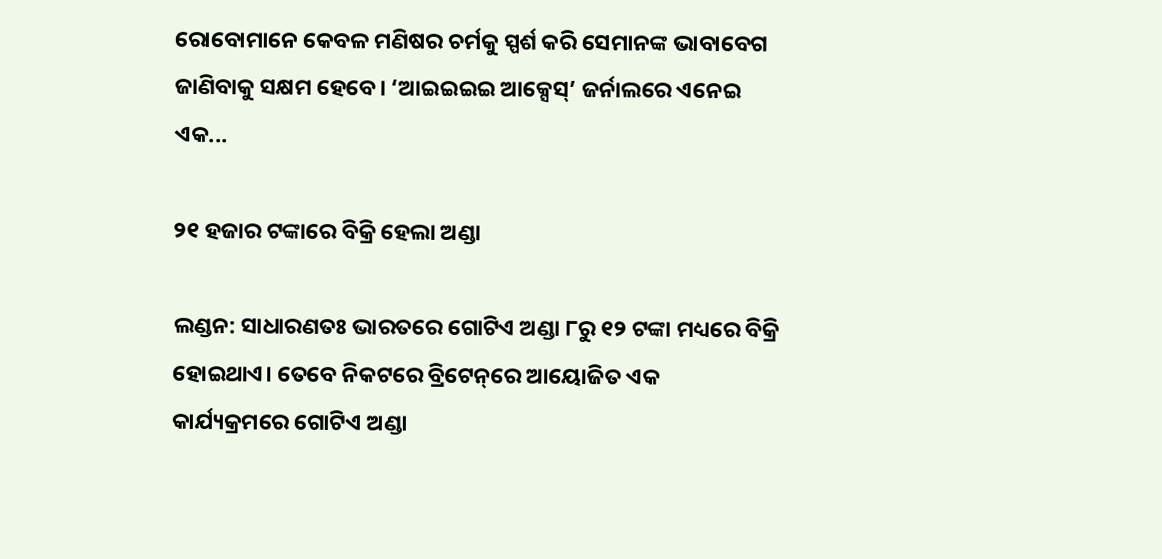ରୋବୋମାନେ କେବଳ ମଣିଷର ଚର୍ମକୁ ସ୍ପର୍ଶ କରି ସେମାନଙ୍କ ଭାବାବେଗ ଜାଣିବାକୁ ସକ୍ଷମ ହେବେ। ‘ଆଇଇଇଇ ଆକ୍ସେସ୍‌’ ଜର୍ନାଲରେ ଏନେଇ ଏକ...

୨୧ ହଜାର ଟଙ୍କାରେ ବିକ୍ରି ହେଲା ଅଣ୍ଡା

ଲଣ୍ଡନ: ସାଧାରଣତଃ ଭାରତରେ ଗୋଟିଏ ଅଣ୍ଡା ୮ରୁ ୧୨ ଟଙ୍କା ମଧ୍ୟରେ ବିକ୍ରି ହୋଇଥାଏ। ତେବେ ନିକଟରେ ବ୍ରିଟେନ୍‌ରେ ଆୟୋଜିତ ଏକ କାର୍ଯ୍ୟକ୍ରମରେ ଗୋଟିଏ ଅଣ୍ଡା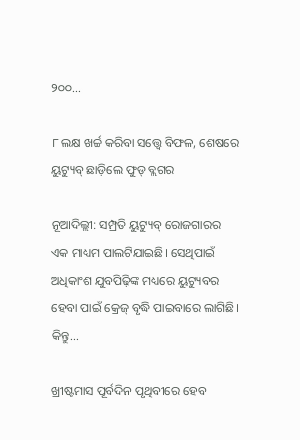୨୦୦...

୮ ଲକ୍ଷ ଖର୍ଚ୍ଚ କରିବା ସତ୍ତ୍ୱେ ବିଫଳ, ଶେଷରେ ୟୁଟ୍ୟୁବ୍‌ ଛାଡ଼ିଲେ ଫୁଡ୍‌ ବ୍ଲଗର

ନୂଆଦିଲ୍ଲୀ: ସମ୍ପ୍ରତି ୟୁଟ୍ୟୁବ୍‌ ରୋଜଗାରର ଏକ ମାଧ୍ୟମ ପାଲଟିଯାଇଛି। ସେଥିପାଇଁ ଅଧିକାଂଶ ଯୁବପିଢ଼ିଙ୍କ ମଧ୍ୟରେ ୟୁଟ୍ୟୁବର ହେବା ପାଇଁ କ୍ରେଜ୍‌ ବୃଦ୍ଧି ପାଇବାରେ ଲାଗିଛି। କିନ୍ତୁ...

ଖ୍ରୀଷ୍ଟମାସ ପୂର୍ବଦିନ ପୃଥିବୀରେ ହେବ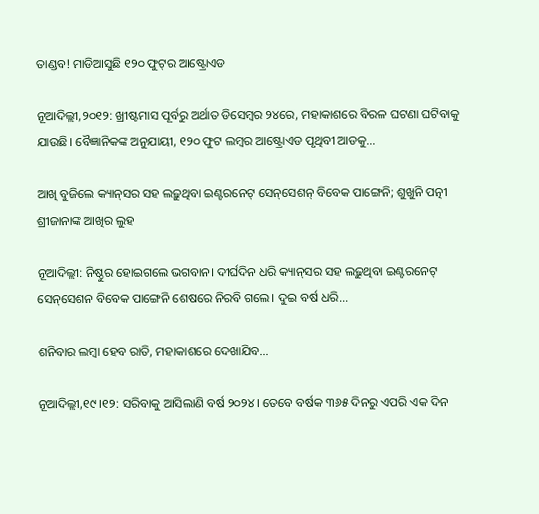ତାଣ୍ଡବ! ମାଡିଆସୁଛି ୧୨୦ ଫୁଟ୍‌ର ଆଷ୍ଟ୍ରୋଏଡ

ନୂଆଦିଲ୍ଲୀ,୨୦୧୨: ଖ୍ରୀଷ୍ଟମାସ ପୂର୍ବରୁ ଅର୍ଥାତ ଡିସେମ୍ବର ୨୪ରେ, ମହାକାଶରେ ବିରଳ ଘଟଣା ଘଟିବାକୁ ଯାଉଛି। ବୈଜ୍ଞାନିକଙ୍କ ଅନୁଯାୟୀ, ୧୨୦ ଫୁଟ ଲମ୍ବର ଆଷ୍ଟ୍ରୋଏଡ ପୃଥିବୀ ଆଡକୁ...

ଆଖି ବୁଜିଲେ କ୍ୟାନ୍‌ସର ସହ ଲଢ଼ୁଥିବା ଇଣ୍ଟରନେଟ୍‌ ସେନ୍‌ସେଶନ୍‌ ବିବେକ ପାଙ୍ଗେନି; ଶୁଖୁନି ପତ୍ନୀ ଶ୍ରୀଜାନାଙ୍କ ଆଖିର ଲୁହ

ନୂଆଦିଲ୍ଲୀ: ନିଷ୍ଠୁର ହୋଇଗଲେ ଭଗବାନ। ଦୀର୍ଘଦିନ ଧରି କ୍ୟାନ୍‌ସର ସହ ଲଢ଼ୁଥିବା ଇଣ୍ଟରନେଟ୍‌ ସେନ୍‌ସେଶନ ବିବେକ ପାଙ୍ଗେନି ଶେଷରେ ନିରବି ଗଲେ। ଦୁଇ ବର୍ଷ ଧରି...

ଶନିବାର ଲମ୍ବା ହେବ ରାତି, ମହାକାଶରେ ଦେଖାଯିବ…

ନୂଆଦିଲ୍ଲୀ,୧୯।୧୨: ସରିବାକୁ ଆସିଲାଣି ବର୍ଷ ୨୦୨୪। ତେବେ ବର୍ଷକ ୩୬୫ ଦିନରୁ ଏପରି ଏକ ଦିନ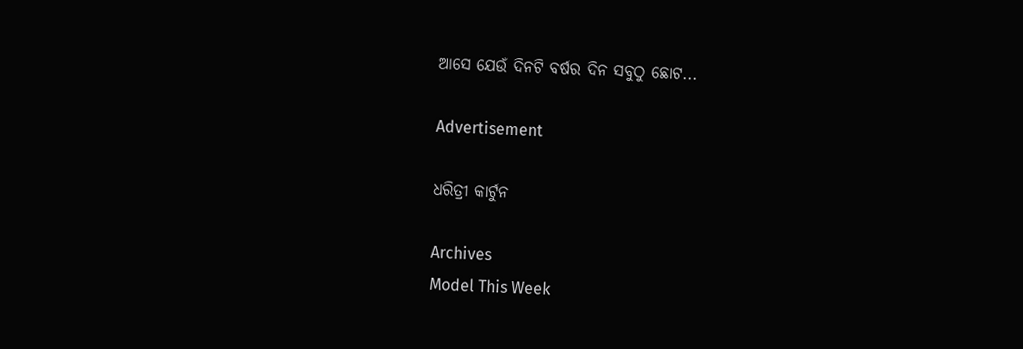ଆସେ ଯେଉଁ ଦିନଟି ବର୍ଷର ଦିନ ସବୁଠୁ ଛୋଟ...

Advertisement

ଧରିତ୍ରୀ କାର୍ଟୁନ

Archives
Model This Week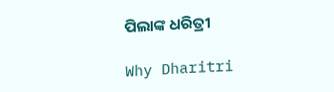ପିଲାଙ୍କ ଧରିତ୍ରୀ

Why Dharitri